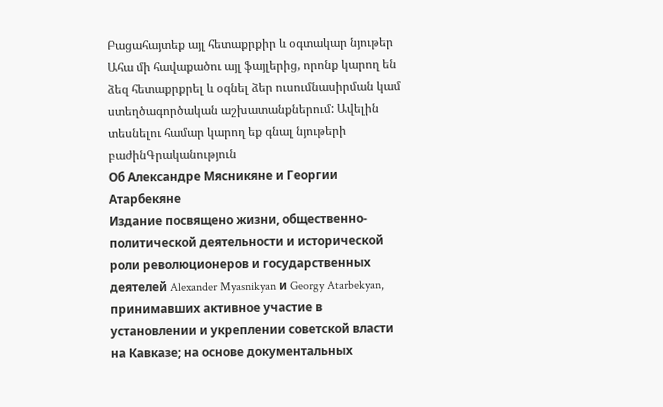Բացահայտեք այլ հետաքրքիր և օգտակար նյութեր
Ահա մի հավաքածու այլ ֆայլերից, որոնք կարող են ձեզ հետաքրքրել և օգնել ձեր ուսումնասիրման կամ ստեղծագործական աշխատանքներում: Ավելին տեսնելու համար կարող եք գնալ նյութերի բաժինԳրականություն
Об Александре Мясникяне и Георгии Атарбекяне
Издание посвящено жизни, общественно-политической деятельности и исторической роли революционеров и государственных деятелей Alexander Myasnikyan и Georgy Atarbekyan, принимавших активное участие в установлении и укреплении советской власти на Кавказе; на основе документальных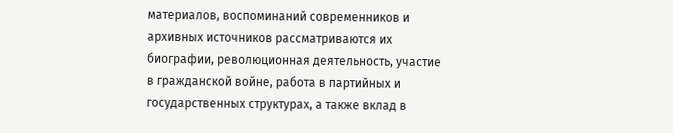материалов, воспоминаний современников и архивных источников рассматриваются их биографии, революционная деятельность, участие в гражданской войне, работа в партийных и государственных структурах, а также вклад в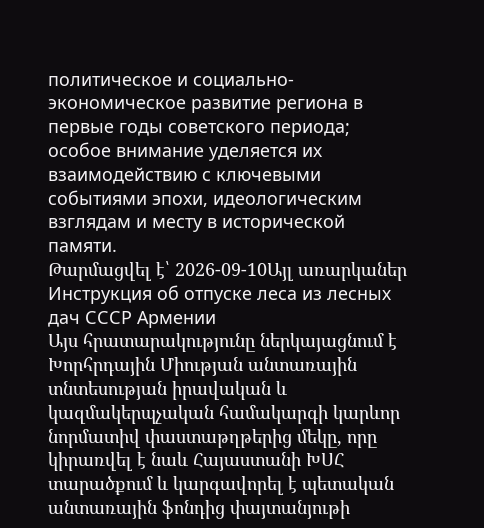политическое и социально-экономическое развитие региона в первые годы советского периода; особое внимание уделяется их взаимодействию с ключевыми событиями эпохи, идеологическим взглядам и месту в исторической памяти.
Թարմացվել է՝ 2026-09-10Այլ առարկաներ
Инструкция об отпуске леса из лесных дач СССР Армении
Այս հրատարակությունը ներկայացնում է Խորհրդային Միության անտառային տնտեսության իրավական և կազմակերպչական համակարգի կարևոր նորմատիվ փաստաթղթերից մեկը, որը կիրառվել է նաև Հայաստանի ԽՍՀ տարածքում և կարգավորել է պետական անտառային ֆոնդից փայտանյութի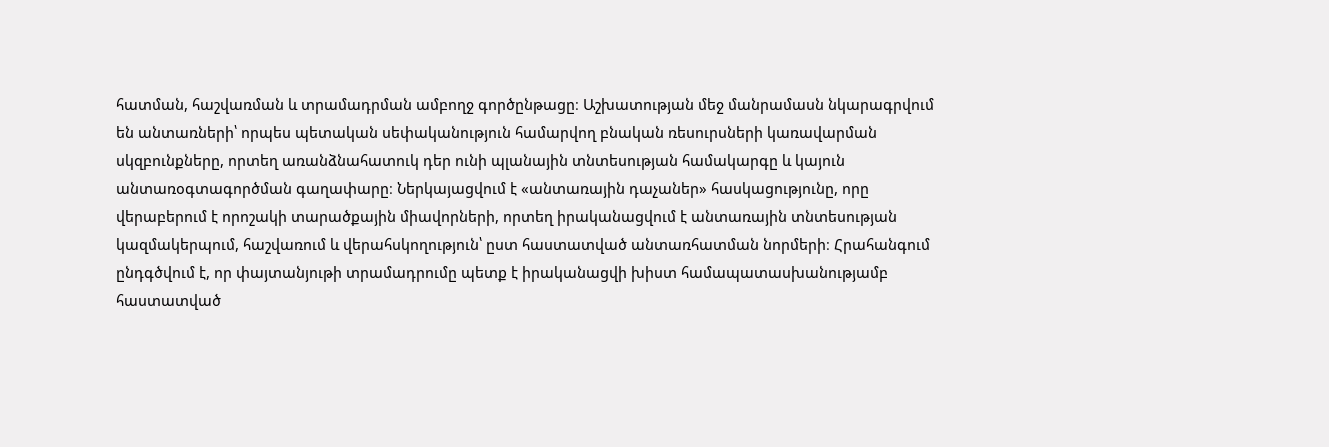հատման, հաշվառման և տրամադրման ամբողջ գործընթացը։ Աշխատության մեջ մանրամասն նկարագրվում են անտառների՝ որպես պետական սեփականություն համարվող բնական ռեսուրսների կառավարման սկզբունքները, որտեղ առանձնահատուկ դեր ունի պլանային տնտեսության համակարգը և կայուն անտառօգտագործման գաղափարը։ Ներկայացվում է «անտառային դաչաներ» հասկացությունը, որը վերաբերում է որոշակի տարածքային միավորների, որտեղ իրականացվում է անտառային տնտեսության կազմակերպում, հաշվառում և վերահսկողություն՝ ըստ հաստատված անտառհատման նորմերի։ Հրահանգում ընդգծվում է, որ փայտանյութի տրամադրումը պետք է իրականացվի խիստ համապատասխանությամբ հաստատված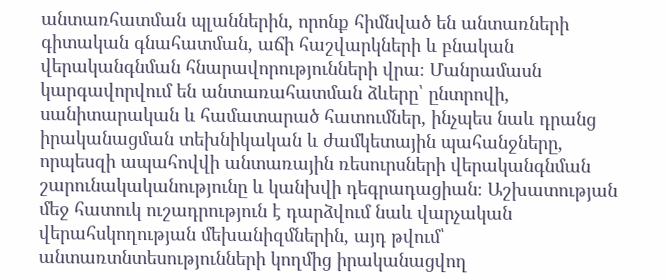անտառհատման պլաններին, որոնք հիմնված են անտառների գիտական գնահատման, աճի հաշվարկների և բնական վերականգնման հնարավորությունների վրա։ Մանրամասն կարգավորվում են անտառահատման ձևերը՝ ընտրովի, սանիտարական և համատարած հատումներ, ինչպես նաև դրանց իրականացման տեխնիկական և ժամկետային պահանջները, որպեսզի ապահովվի անտառային ռեսուրսների վերականգնման շարունակականությունը և կանխվի դեգրադացիան։ Աշխատության մեջ հատուկ ուշադրություն է դարձվում նաև վարչական վերահսկողության մեխանիզմներին, այդ թվում՝ անտառտնտեսությունների կողմից իրականացվող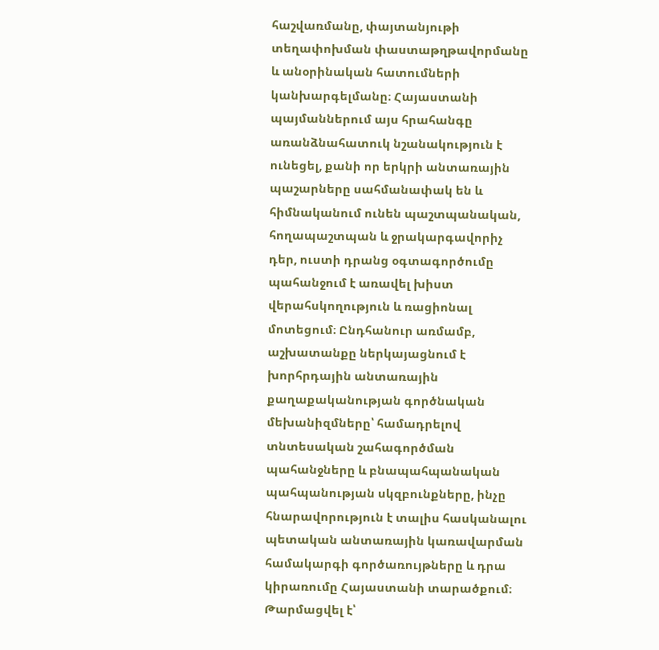հաշվառմանը, փայտանյութի տեղափոխման փաստաթղթավորմանը և անօրինական հատումների կանխարգելմանը։ Հայաստանի պայմաններում այս հրահանգը առանձնահատուկ նշանակություն է ունեցել, քանի որ երկրի անտառային պաշարները սահմանափակ են և հիմնականում ունեն պաշտպանական, հողապաշտպան և ջրակարգավորիչ դեր, ուստի դրանց օգտագործումը պահանջում է առավել խիստ վերահսկողություն և ռացիոնալ մոտեցում։ Ընդհանուր առմամբ, աշխատանքը ներկայացնում է խորհրդային անտառային քաղաքականության գործնական մեխանիզմները՝ համադրելով տնտեսական շահագործման պահանջները և բնապահպանական պահպանության սկզբունքները, ինչը հնարավորություն է տալիս հասկանալու պետական անտառային կառավարման համակարգի գործառույթները և դրա կիրառումը Հայաստանի տարածքում։
Թարմացվել է՝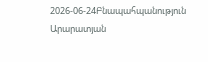2026-06-24Բնապահպանություն
Արարատյան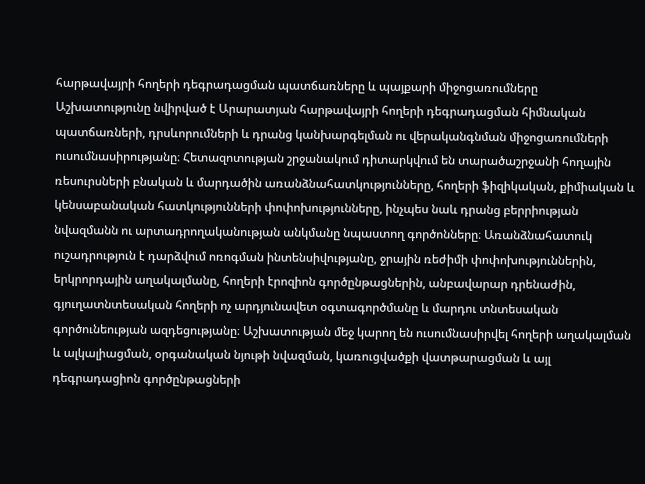հարթավայրի հողերի դեգրադացման պատճառները և պայքարի միջոցառումները
Աշխատությունը նվիրված է Արարատյան հարթավայրի հողերի դեգրադացման հիմնական պատճառների, դրսևորումների և դրանց կանխարգելման ու վերականգնման միջոցառումների ուսումնասիրությանը։ Հետազոտության շրջանակում դիտարկվում են տարածաշրջանի հողային ռեսուրսների բնական և մարդածին առանձնահատկությունները, հողերի ֆիզիկական, քիմիական և կենսաբանական հատկությունների փոփոխությունները, ինչպես նաև դրանց բերրիության նվազմանն ու արտադրողականության անկմանը նպաստող գործոնները։ Առանձնահատուկ ուշադրություն է դարձվում ոռոգման ինտենսիվությանը, ջրային ռեժիմի փոփոխություններին, երկրորդային աղակալմանը, հողերի էրոզիոն գործընթացներին, անբավարար դրենաժին, գյուղատնտեսական հողերի ոչ արդյունավետ օգտագործմանը և մարդու տնտեսական գործունեության ազդեցությանը։ Աշխատության մեջ կարող են ուսումնասիրվել հողերի աղակալման և ալկալիացման, օրգանական նյութի նվազման, կառուցվածքի վատթարացման և այլ դեգրադացիոն գործընթացների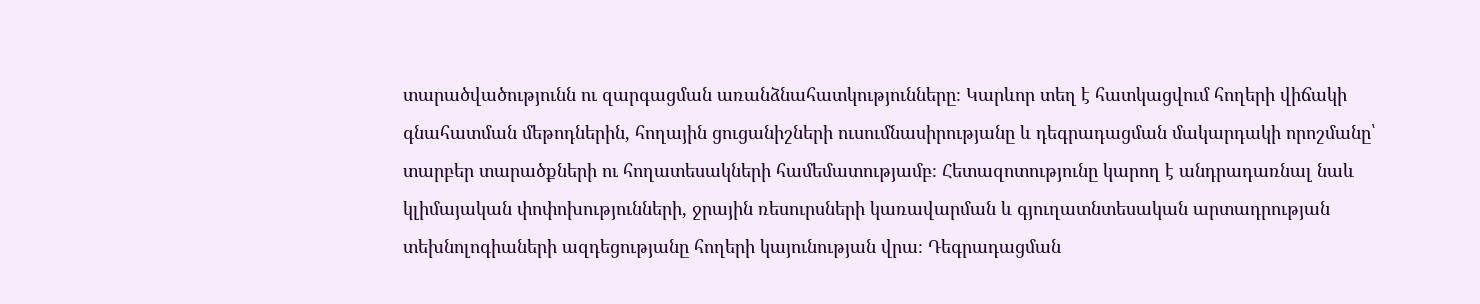տարածվածությունն ու զարգացման առանձնահատկությունները։ Կարևոր տեղ է հատկացվում հողերի վիճակի գնահատման մեթոդներին, հողային ցուցանիշների ուսումնասիրությանը և դեգրադացման մակարդակի որոշմանը՝ տարբեր տարածքների ու հողատեսակների համեմատությամբ։ Հետազոտությունը կարող է անդրադառնալ նաև կլիմայական փոփոխությունների, ջրային ռեսուրսների կառավարման և գյուղատնտեսական արտադրության տեխնոլոգիաների ազդեցությանը հողերի կայունության վրա։ Դեգրադացման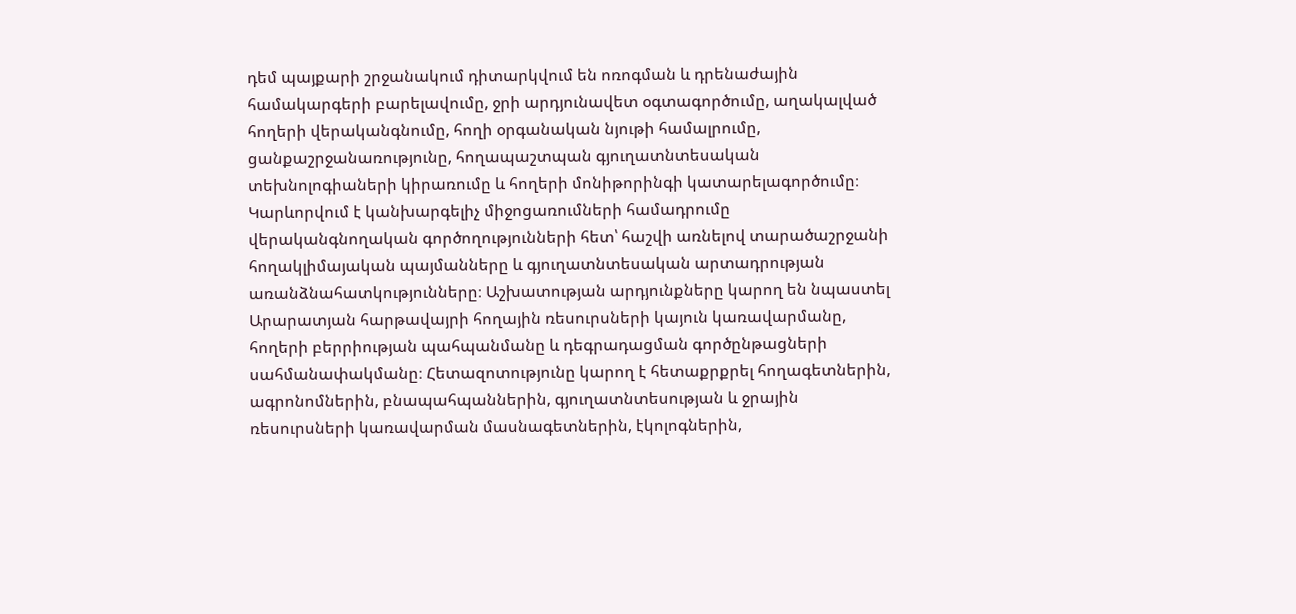դեմ պայքարի շրջանակում դիտարկվում են ոռոգման և դրենաժային համակարգերի բարելավումը, ջրի արդյունավետ օգտագործումը, աղակալված հողերի վերականգնումը, հողի օրգանական նյութի համալրումը, ցանքաշրջանառությունը, հողապաշտպան գյուղատնտեսական տեխնոլոգիաների կիրառումը և հողերի մոնիթորինգի կատարելագործումը։ Կարևորվում է կանխարգելիչ միջոցառումների համադրումը վերականգնողական գործողությունների հետ՝ հաշվի առնելով տարածաշրջանի հողակլիմայական պայմանները և գյուղատնտեսական արտադրության առանձնահատկությունները։ Աշխատության արդյունքները կարող են նպաստել Արարատյան հարթավայրի հողային ռեսուրսների կայուն կառավարմանը, հողերի բերրիության պահպանմանը և դեգրադացման գործընթացների սահմանափակմանը։ Հետազոտությունը կարող է հետաքրքրել հողագետներին, ագրոնոմներին, բնապահպաններին, գյուղատնտեսության և ջրային ռեսուրսների կառավարման մասնագետներին, էկոլոգներին,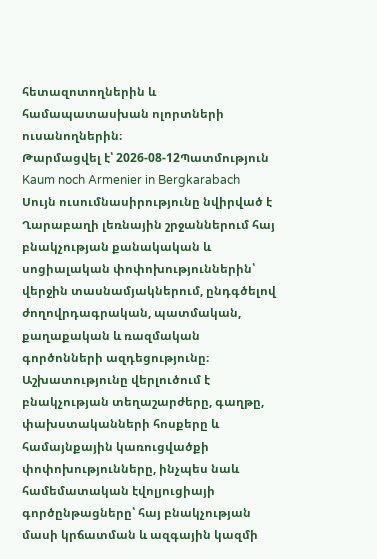հետազոտողներին և համապատասխան ոլորտների ուսանողներին։
Թարմացվել է՝ 2026-08-12Պատմություն
Kaum noch Armenier in Bergkarabach
Սույն ուսումնասիրությունը նվիրված է Ղարաբաղի լեռնային շրջաններում հայ բնակչության քանակական և սոցիալական փոփոխություններին՝ վերջին տասնամյակներում, ընդգծելով ժողովրդագրական, պատմական, քաղաքական և ռազմական գործոնների ազդեցությունը։ Աշխատությունը վերլուծում է բնակչության տեղաշարժերը, գաղթը, փախստականների հոսքերը և համայնքային կառուցվածքի փոփոխությունները, ինչպես նաև համեմատական էվոլյուցիայի գործընթացները՝ հայ բնակչության մասի կրճատման և ազգային կազմի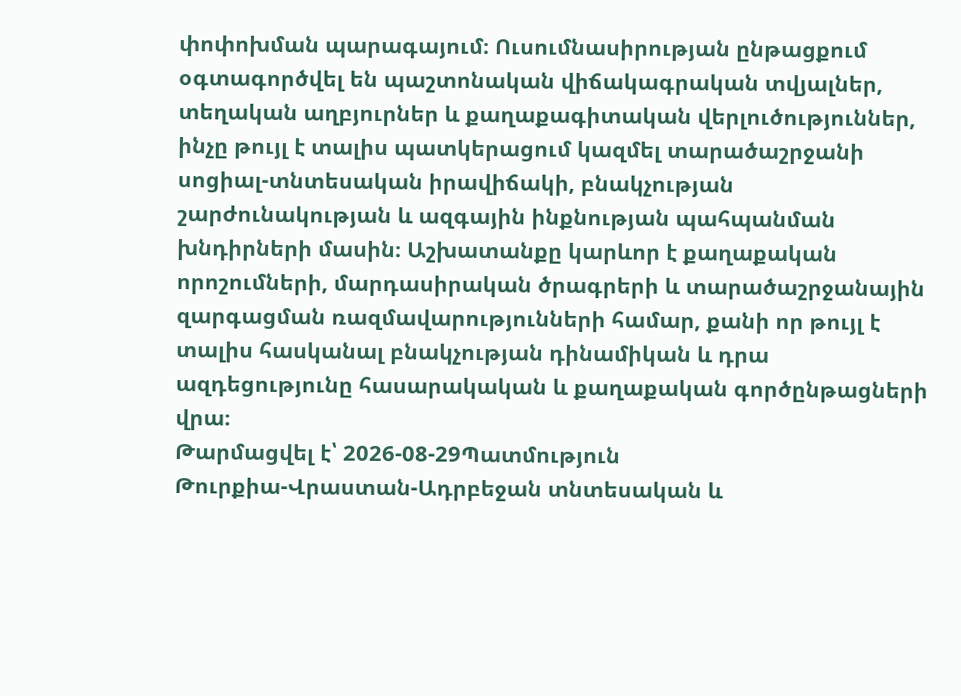փոփոխման պարագայում։ Ուսումնասիրության ընթացքում օգտագործվել են պաշտոնական վիճակագրական տվյալներ, տեղական աղբյուրներ և քաղաքագիտական վերլուծություններ, ինչը թույլ է տալիս պատկերացում կազմել տարածաշրջանի սոցիալ-տնտեսական իրավիճակի, բնակչության շարժունակության և ազգային ինքնության պահպանման խնդիրների մասին։ Աշխատանքը կարևոր է քաղաքական որոշումների, մարդասիրական ծրագրերի և տարածաշրջանային զարգացման ռազմավարությունների համար, քանի որ թույլ է տալիս հասկանալ բնակչության դինամիկան և դրա ազդեցությունը հասարակական և քաղաքական գործընթացների վրա։
Թարմացվել է՝ 2026-08-29Պատմություն
Թուրքիա-Վրաստան-Ադրբեջան տնտեսական և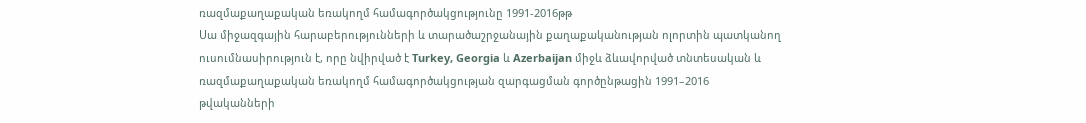ռազմաքաղաքական եռակողմ համագործակցությունը 1991-2016թթ
Սա միջազգային հարաբերությունների և տարածաշրջանային քաղաքականության ոլորտին պատկանող ուսումնասիրություն է, որը նվիրված է Turkey, Georgia և Azerbaijan միջև ձևավորված տնտեսական և ռազմաքաղաքական եռակողմ համագործակցության զարգացման գործընթացին 1991–2016 թվականների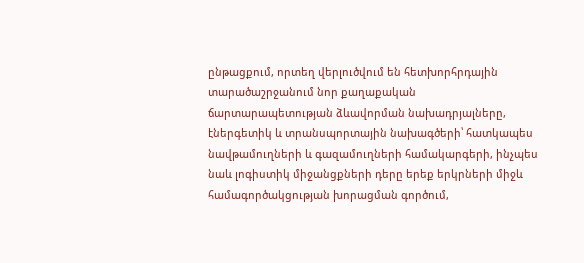ընթացքում, որտեղ վերլուծվում են հետխորհրդային տարածաշրջանում նոր քաղաքական ճարտարապետության ձևավորման նախադրյալները, էներգետիկ և տրանսպորտային նախագծերի՝ հատկապես նավթամուղների և գազամուղների համակարգերի, ինչպես նաև լոգիստիկ միջանցքների դերը երեք երկրների միջև համագործակցության խորացման գործում,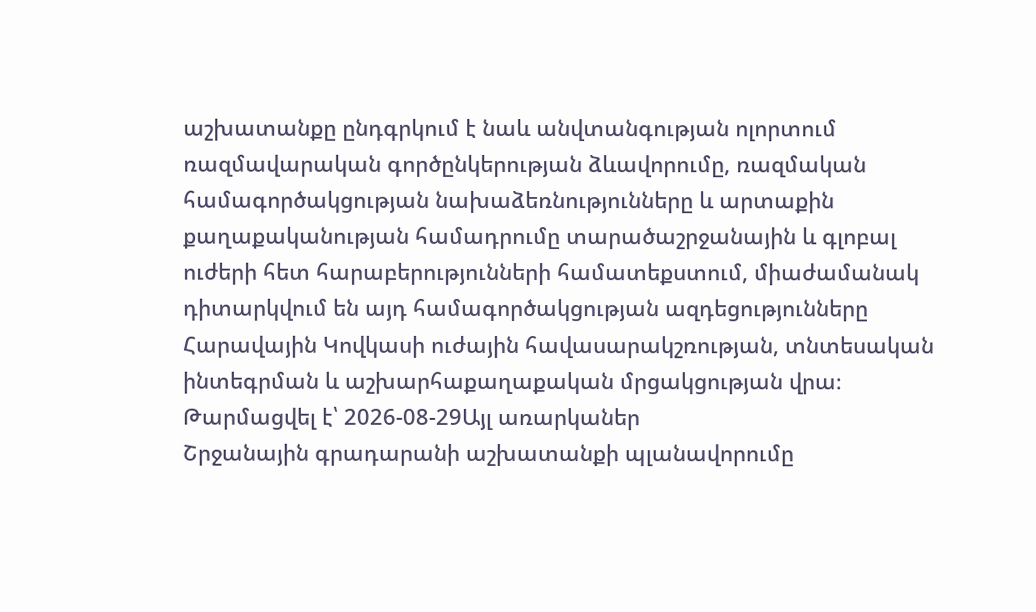աշխատանքը ընդգրկում է նաև անվտանգության ոլորտում ռազմավարական գործընկերության ձևավորումը, ռազմական համագործակցության նախաձեռնությունները և արտաքին քաղաքականության համադրումը տարածաշրջանային և գլոբալ ուժերի հետ հարաբերությունների համատեքստում, միաժամանակ դիտարկվում են այդ համագործակցության ազդեցությունները Հարավային Կովկասի ուժային հավասարակշռության, տնտեսական ինտեգրման և աշխարհաքաղաքական մրցակցության վրա։
Թարմացվել է՝ 2026-08-29Այլ առարկաներ
Շրջանային գրադարանի աշխատանքի պլանավորումը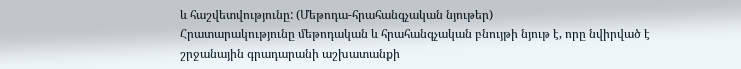և հաշվետվությունը: (Մեթոդա-հրահանգչական նյութեր)
Հրատարակությունը մեթոդական և հրահանգչական բնույթի նյութ է, որը նվիրված է շրջանային գրադարանի աշխատանքի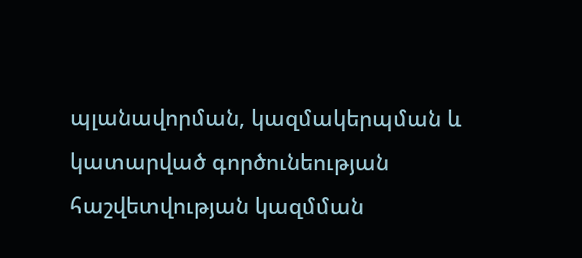պլանավորման, կազմակերպման և կատարված գործունեության հաշվետվության կազմման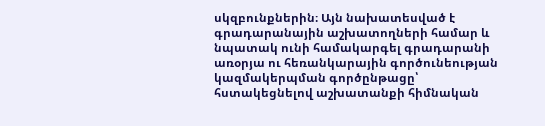սկզբունքներին։ Այն նախատեսված է գրադարանային աշխատողների համար և նպատակ ունի համակարգել գրադարանի առօրյա ու հեռանկարային գործունեության կազմակերպման գործընթացը՝ հստակեցնելով աշխատանքի հիմնական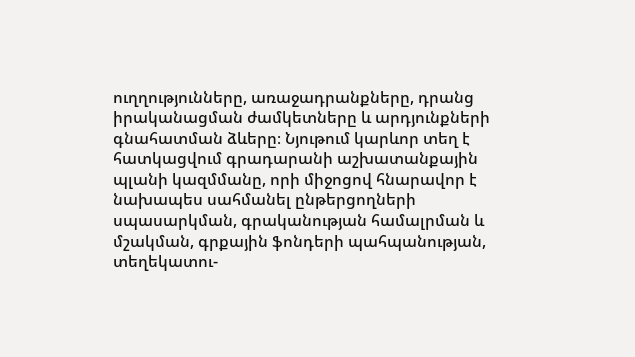ուղղությունները, առաջադրանքները, դրանց իրականացման ժամկետները և արդյունքների գնահատման ձևերը։ Նյութում կարևոր տեղ է հատկացվում գրադարանի աշխատանքային պլանի կազմմանը, որի միջոցով հնարավոր է նախապես սահմանել ընթերցողների սպասարկման, գրականության համալրման և մշակման, գրքային ֆոնդերի պահպանության, տեղեկատու-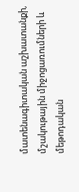մատենագիտական աշխատանքի, մշակութային միջոցառումների և մեթոդական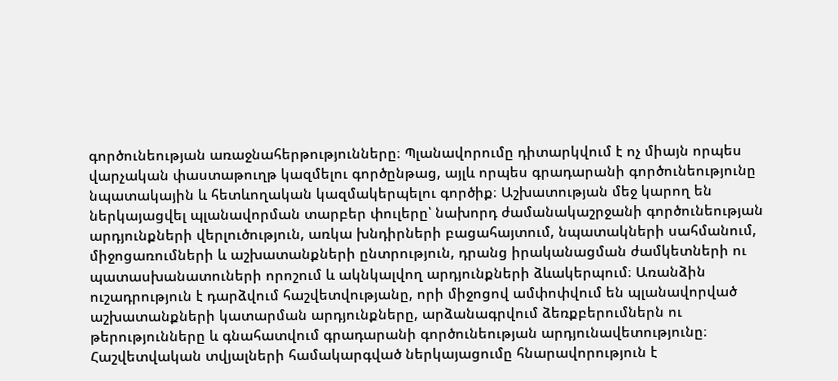գործունեության առաջնահերթությունները։ Պլանավորումը դիտարկվում է ոչ միայն որպես վարչական փաստաթուղթ կազմելու գործընթաց, այլև որպես գրադարանի գործունեությունը նպատակային և հետևողական կազմակերպելու գործիք։ Աշխատության մեջ կարող են ներկայացվել պլանավորման տարբեր փուլերը՝ նախորդ ժամանակաշրջանի գործունեության արդյունքների վերլուծություն, առկա խնդիրների բացահայտում, նպատակների սահմանում, միջոցառումների և աշխատանքների ընտրություն, դրանց իրականացման ժամկետների ու պատասխանատուների որոշում և ակնկալվող արդյունքների ձևակերպում։ Առանձին ուշադրություն է դարձվում հաշվետվությանը, որի միջոցով ամփոփվում են պլանավորված աշխատանքների կատարման արդյունքները, արձանագրվում ձեռքբերումներն ու թերությունները և գնահատվում գրադարանի գործունեության արդյունավետությունը։ Հաշվետվական տվյալների համակարգված ներկայացումը հնարավորություն է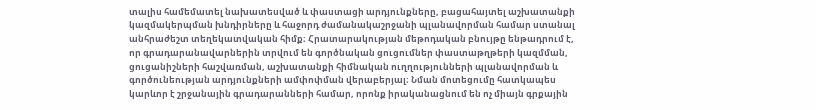տալիս համեմատել նախատեսված և փաստացի արդյունքները, բացահայտել աշխատանքի կազմակերպման խնդիրները և հաջորդ ժամանակաշրջանի պլանավորման համար ստանալ անհրաժեշտ տեղեկատվական հիմք։ Հրատարակության մեթոդական բնույթը ենթադրում է, որ գրադարանավարներին տրվում են գործնական ցուցումներ փաստաթղթերի կազմման, ցուցանիշների հաշվառման, աշխատանքի հիմնական ուղղությունների պլանավորման և գործունեության արդյունքների ամփոփման վերաբերյալ։ Նման մոտեցումը հատկապես կարևոր է շրջանային գրադարանների համար, որոնք իրականացնում են ոչ միայն գրքային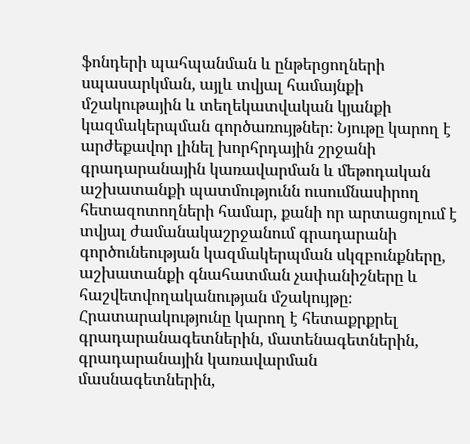ֆոնդերի պահպանման և ընթերցողների սպասարկման, այլև տվյալ համայնքի մշակութային և տեղեկատվական կյանքի կազմակերպման գործառույթներ։ Նյութը կարող է արժեքավոր լինել խորհրդային շրջանի գրադարանային կառավարման և մեթոդական աշխատանքի պատմությունն ուսումնասիրող հետազոտողների համար, քանի որ արտացոլում է տվյալ ժամանակաշրջանում գրադարանի գործունեության կազմակերպման սկզբունքները, աշխատանքի գնահատման չափանիշները և հաշվետվողականության մշակույթը։ Հրատարակությունը կարող է հետաքրքրել գրադարանագետներին, մատենագետներին, գրադարանային կառավարման մասնագետներին,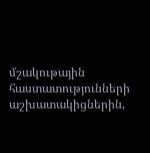մշակութային հաստատությունների աշխատակիցներին,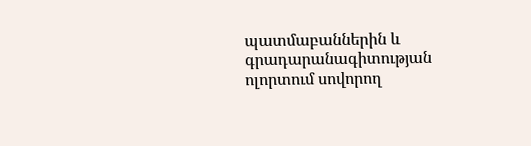պատմաբաններին և գրադարանագիտության ոլորտում սովորող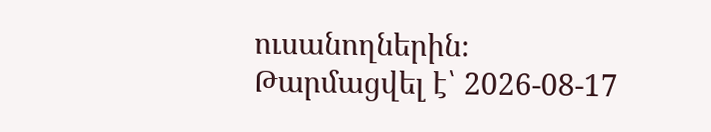ուսանողներին։
Թարմացվել է՝ 2026-08-17